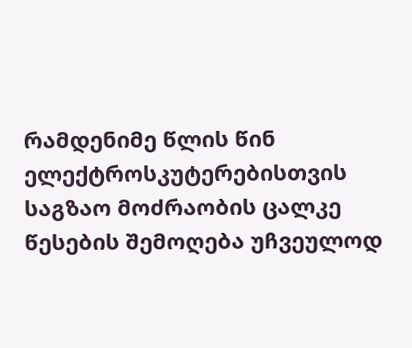რამდენიმე წლის წინ ელექტროსკუტერებისთვის საგზაო მოძრაობის ცალკე წესების შემოღება უჩვეულოდ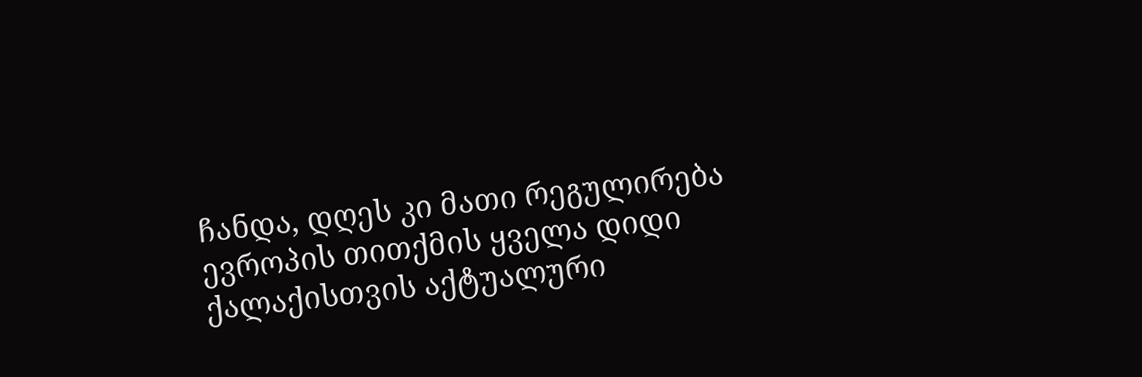ჩანდა, დღეს კი მათი რეგულირება ევროპის თითქმის ყველა დიდი ქალაქისთვის აქტუალური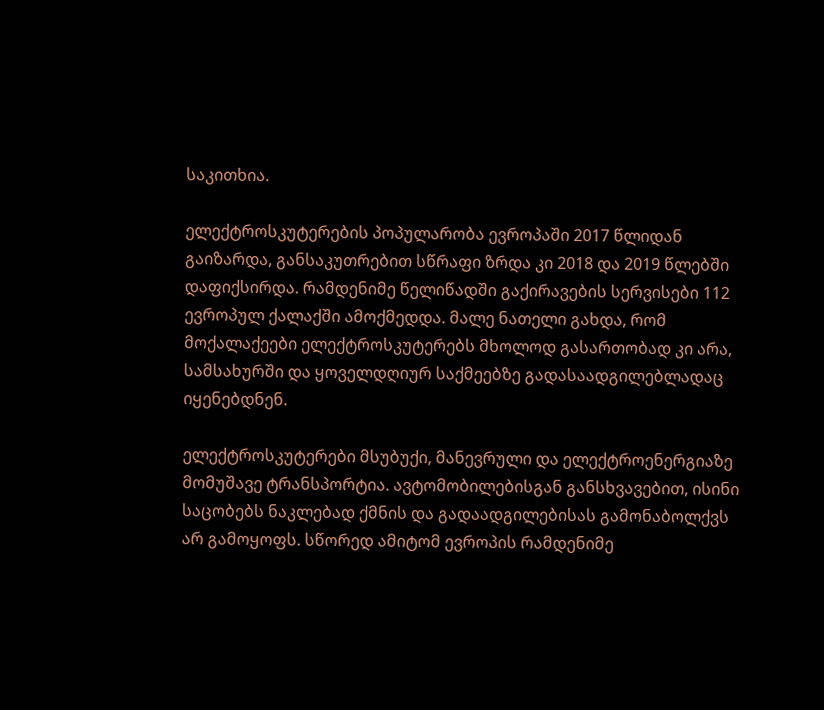საკითხია.

ელექტროსკუტერების პოპულარობა ევროპაში 2017 წლიდან გაიზარდა, განსაკუთრებით სწრაფი ზრდა კი 2018 და 2019 წლებში დაფიქსირდა. რამდენიმე წელიწადში გაქირავების სერვისები 112 ევროპულ ქალაქში ამოქმედდა. მალე ნათელი გახდა, რომ მოქალაქეები ელექტროსკუტერებს მხოლოდ გასართობად კი არა, სამსახურში და ყოველდღიურ საქმეებზე გადასაადგილებლადაც იყენებდნენ.

ელექტროსკუტერები მსუბუქი, მანევრული და ელექტროენერგიაზე მომუშავე ტრანსპორტია. ავტომობილებისგან განსხვავებით, ისინი საცობებს ნაკლებად ქმნის და გადაადგილებისას გამონაბოლქვს არ გამოყოფს. სწორედ ამიტომ ევროპის რამდენიმე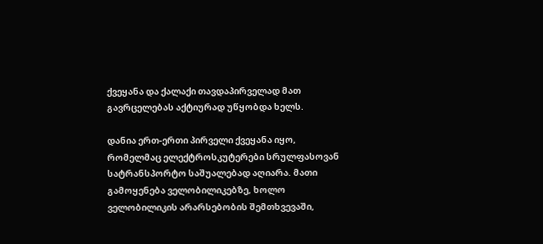ქვეყანა და ქალაქი თავდაპირველად მათ გავრცელებას აქტიურად უწყობდა ხელს.

დანია ერთ-ერთი პირველი ქვეყანა იყო, რომელმაც ელექტროსკუტერები სრულფასოვან სატრანსპორტო საშუალებად აღიარა. მათი გამოყენება ველობილიკებზე, ხოლო ველობილიკის არარსებობის შემთხვევაში,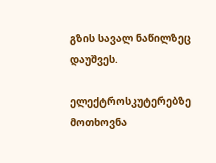გზის სავალ ნაწილზეც დაუშვეს.

ელექტროსკუტერებზე მოთხოვნა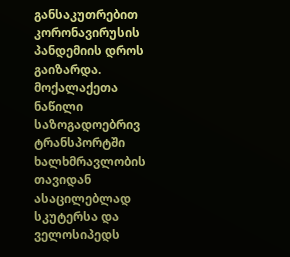განსაკუთრებით კორონავირუსის პანდემიის დროს გაიზარდა. მოქალაქეთა ნაწილი საზოგადოებრივ ტრანსპორტში ხალხმრავლობის თავიდან ასაცილებლად სკუტერსა და ველოსიპედს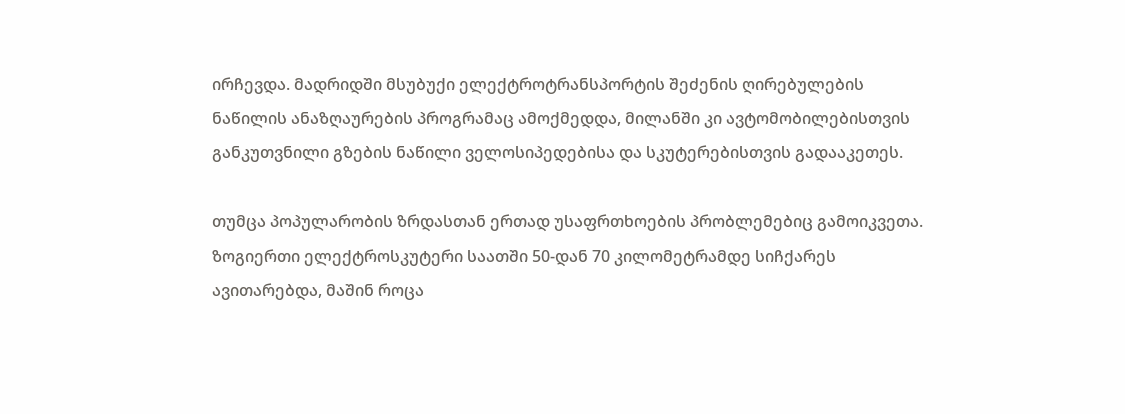ირჩევდა. მადრიდში მსუბუქი ელექტროტრანსპორტის შეძენის ღირებულების ნაწილის ანაზღაურების პროგრამაც ამოქმედდა, მილანში კი ავტომობილებისთვის განკუთვნილი გზების ნაწილი ველოსიპედებისა და სკუტერებისთვის გადააკეთეს.

თუმცა პოპულარობის ზრდასთან ერთად უსაფრთხოების პრობლემებიც გამოიკვეთა. ზოგიერთი ელექტროსკუტერი საათში 50-დან 70 კილომეტრამდე სიჩქარეს ავითარებდა, მაშინ როცა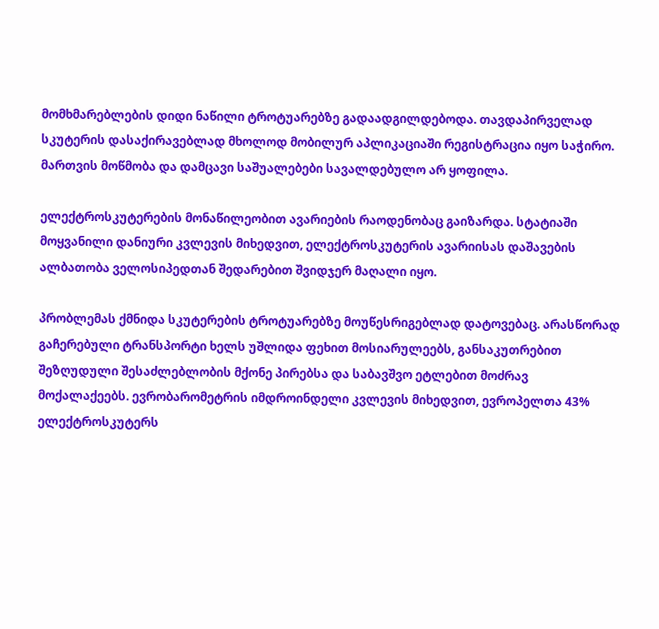მომხმარებლების დიდი ნაწილი ტროტუარებზე გადაადგილდებოდა. თავდაპირველად სკუტერის დასაქირავებლად მხოლოდ მობილურ აპლიკაციაში რეგისტრაცია იყო საჭირო. მართვის მოწმობა და დამცავი საშუალებები სავალდებულო არ ყოფილა.

ელექტროსკუტერების მონაწილეობით ავარიების რაოდენობაც გაიზარდა. სტატიაში მოყვანილი დანიური კვლევის მიხედვით, ელექტროსკუტერის ავარიისას დაშავების ალბათობა ველოსიპედთან შედარებით შვიდჯერ მაღალი იყო.

პრობლემას ქმნიდა სკუტერების ტროტუარებზე მოუწესრიგებლად დატოვებაც. არასწორად გაჩერებული ტრანსპორტი ხელს უშლიდა ფეხით მოსიარულეებს, განსაკუთრებით შეზღუდული შესაძლებლობის მქონე პირებსა და საბავშვო ეტლებით მოძრავ მოქალაქეებს. ევრობარომეტრის იმდროინდელი კვლევის მიხედვით, ევროპელთა 43% ელექტროსკუტერს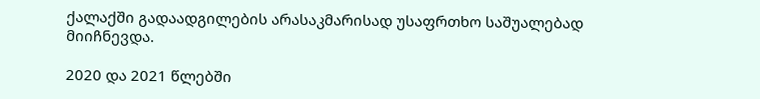ქალაქში გადაადგილების არასაკმარისად უსაფრთხო საშუალებად მიიჩნევდა.

2020 და 2021 წლებში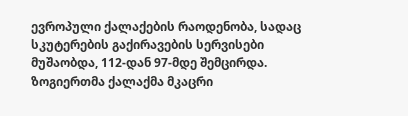ევროპული ქალაქების რაოდენობა, სადაც სკუტერების გაქირავების სერვისები მუშაობდა, 112-დან 97-მდე შემცირდა. ზოგიერთმა ქალაქმა მკაცრი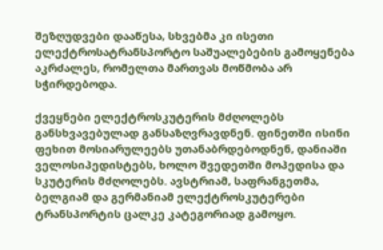შეზღუდვები დააწესა, სხვებმა კი ისეთი ელექტროსატრანსპორტო საშუალებების გამოყენება აკრძალეს, რომელთა მართვას მოწმობა არ სჭირდებოდა.

ქვეყნები ელექტროსკუტერის მძღოლებს განსხვავებულად განსაზღვრავდნენ. ფინეთში ისინი ფეხით მოსიარულეებს უთანაბრდებოდნენ, დანიაში ველოსიპედისტებს, ხოლო შვედეთში მოპედისა და სკუტერის მძღოლებს. ავსტრიამ, საფრანგეთმა, ბელგიამ და გერმანიამ ელექტროსკუტერები ტრანსპორტის ცალკე კატეგორიად გამოყო.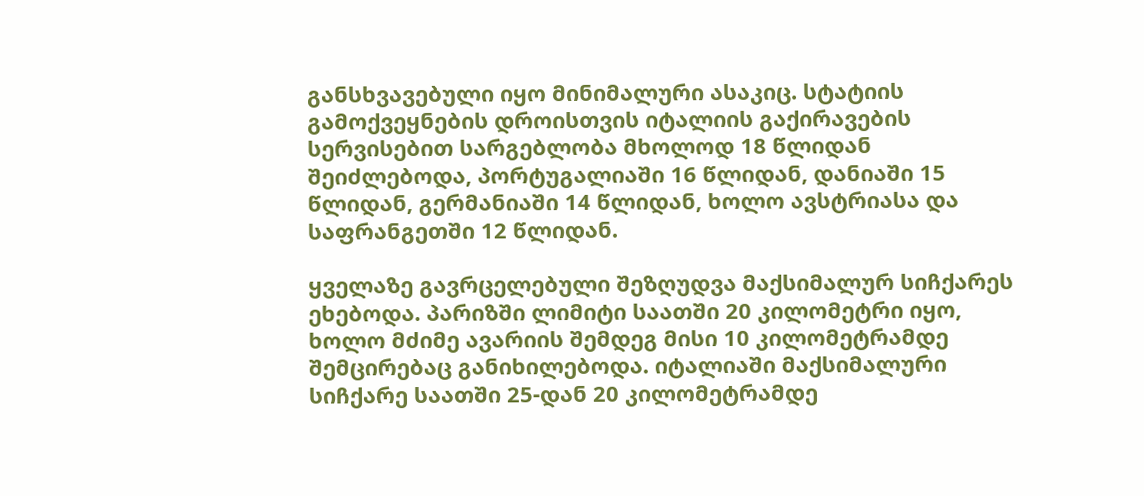განსხვავებული იყო მინიმალური ასაკიც. სტატიის გამოქვეყნების დროისთვის იტალიის გაქირავების სერვისებით სარგებლობა მხოლოდ 18 წლიდან შეიძლებოდა, პორტუგალიაში 16 წლიდან, დანიაში 15 წლიდან, გერმანიაში 14 წლიდან, ხოლო ავსტრიასა და საფრანგეთში 12 წლიდან.

ყველაზე გავრცელებული შეზღუდვა მაქსიმალურ სიჩქარეს ეხებოდა. პარიზში ლიმიტი საათში 20 კილომეტრი იყო, ხოლო მძიმე ავარიის შემდეგ მისი 10 კილომეტრამდე შემცირებაც განიხილებოდა. იტალიაში მაქსიმალური სიჩქარე საათში 25-დან 20 კილომეტრამდე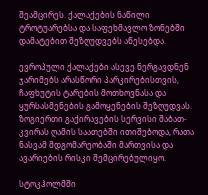შეამცირეს. ქალაქების ნაწილი ტროტუარებსა და საფეხმავლო ზონებში დამატებით შეზღუდვებს აწესებდა.

ევროპული ქალაქები ასევე ნერგავდნენ ჯარიმებს არასწორი პარკირებისთვის, ჩაფხუტის ტარების მოთხოვნასა და ყურსასმენების გამოყენების შეზღუდვას. ზოგიერთი გაქირავების სერვისი შაბათ-კვირას ღამის საათებში ითიშებოდა, რათა ნასვამ მდგომარეობაში მართვისა და ავარიების რისკი შემცირებულიყო.

სტოკჰოლმში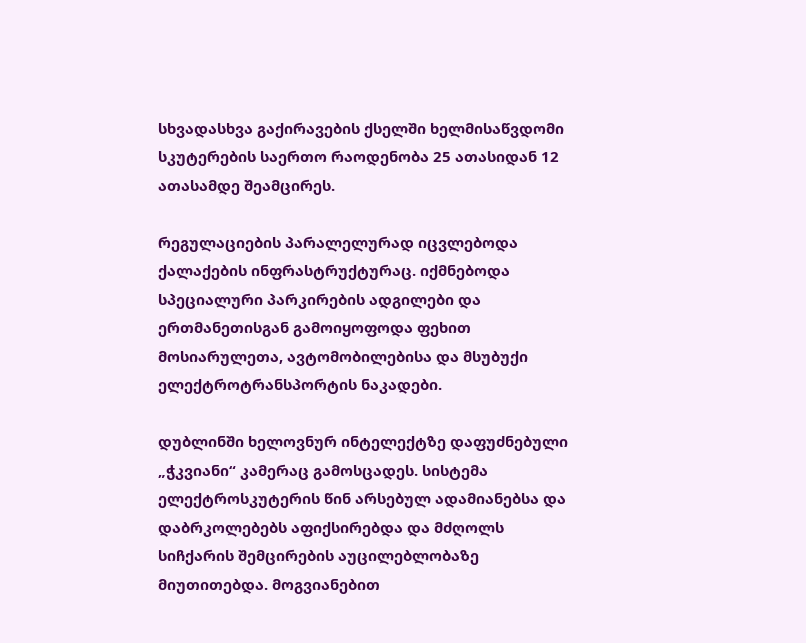სხვადასხვა გაქირავების ქსელში ხელმისაწვდომი სკუტერების საერთო რაოდენობა 25 ათასიდან 12 ათასამდე შეამცირეს.

რეგულაციების პარალელურად იცვლებოდა ქალაქების ინფრასტრუქტურაც. იქმნებოდა სპეციალური პარკირების ადგილები და ერთმანეთისგან გამოიყოფოდა ფეხით მოსიარულეთა, ავტომობილებისა და მსუბუქი ელექტროტრანსპორტის ნაკადები.

დუბლინში ხელოვნურ ინტელექტზე დაფუძნებული „ჭკვიანი“ კამერაც გამოსცადეს. სისტემა ელექტროსკუტერის წინ არსებულ ადამიანებსა და დაბრკოლებებს აფიქსირებდა და მძღოლს სიჩქარის შემცირების აუცილებლობაზე მიუთითებდა. მოგვიანებით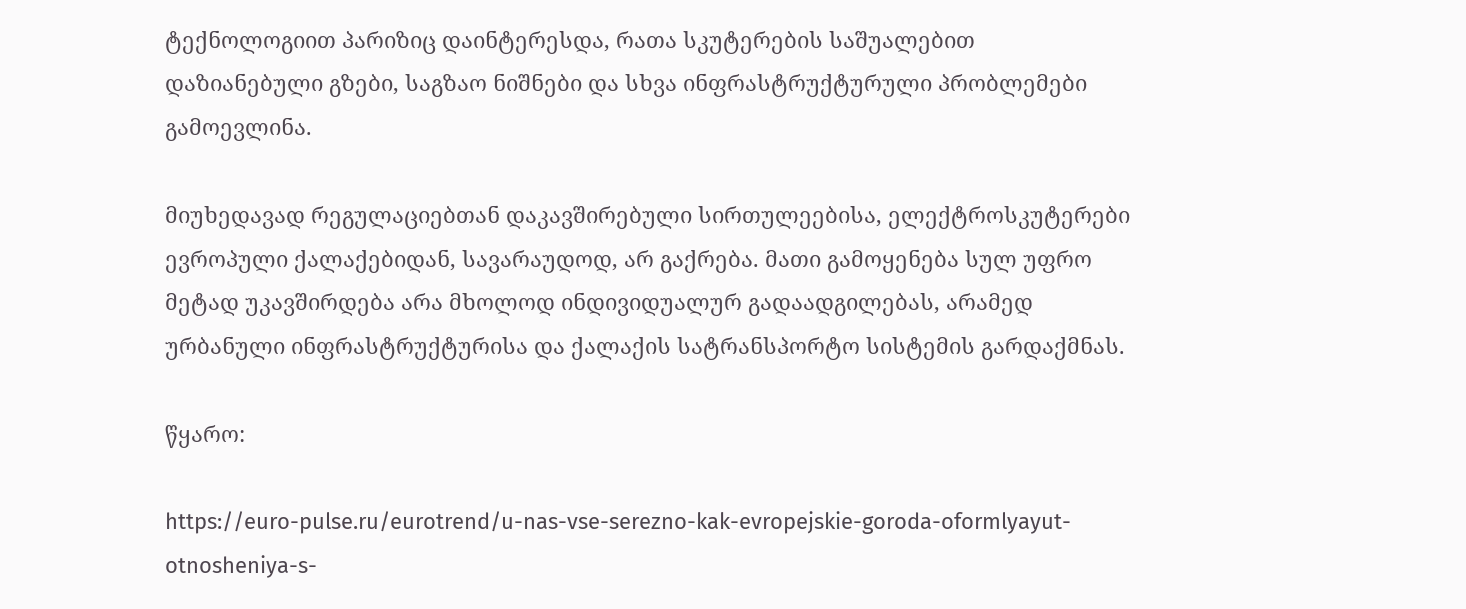ტექნოლოგიით პარიზიც დაინტერესდა, რათა სკუტერების საშუალებით დაზიანებული გზები, საგზაო ნიშნები და სხვა ინფრასტრუქტურული პრობლემები გამოევლინა.

მიუხედავად რეგულაციებთან დაკავშირებული სირთულეებისა, ელექტროსკუტერები ევროპული ქალაქებიდან, სავარაუდოდ, არ გაქრება. მათი გამოყენება სულ უფრო მეტად უკავშირდება არა მხოლოდ ინდივიდუალურ გადაადგილებას, არამედ ურბანული ინფრასტრუქტურისა და ქალაქის სატრანსპორტო სისტემის გარდაქმნას.

წყარო:

https://euro-pulse.ru/eurotrend/u-nas-vse-serezno-kak-evropejskie-goroda-oformlyayut-otnosheniya-s-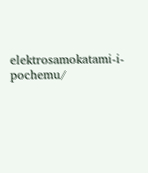elektrosamokatami-i-pochemu/